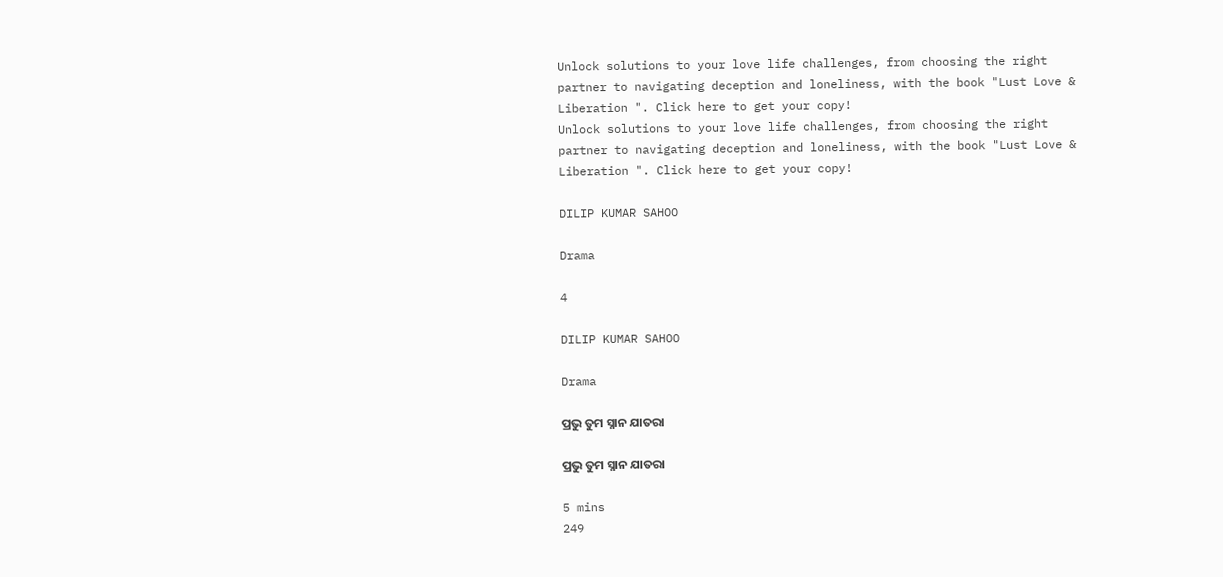Unlock solutions to your love life challenges, from choosing the right partner to navigating deception and loneliness, with the book "Lust Love & Liberation ". Click here to get your copy!
Unlock solutions to your love life challenges, from choosing the right partner to navigating deception and loneliness, with the book "Lust Love & Liberation ". Click here to get your copy!

DILIP KUMAR SAHOO

Drama

4

DILIP KUMAR SAHOO

Drama

ପ୍ରଭୁ ତୁମ ସ୍ନାନ ଯାତରା

ପ୍ରଭୁ ତୁମ ସ୍ନାନ ଯାତରା

5 mins
249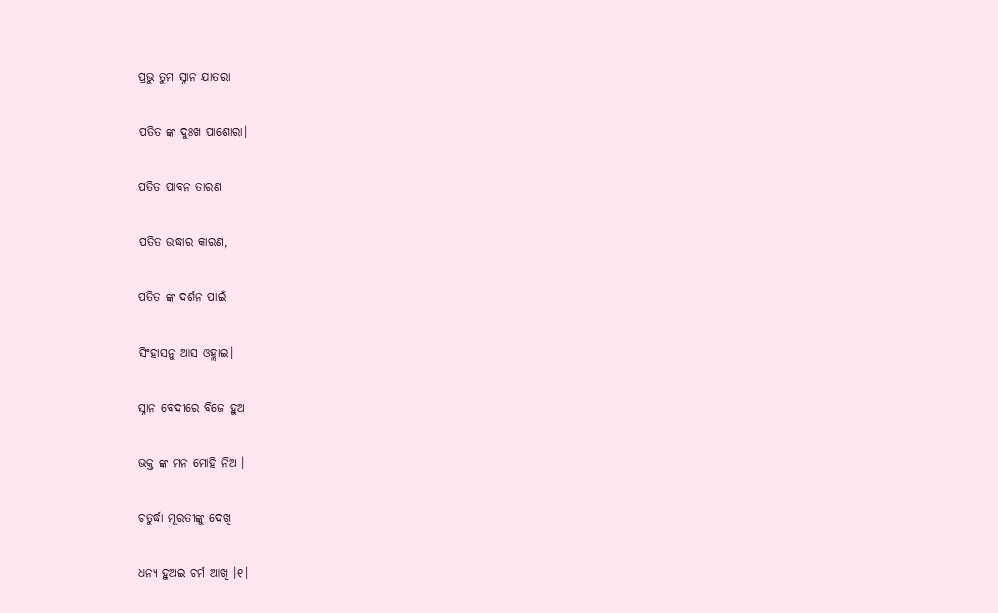ପ୍ରଭୁ ତୁମ ସ୍ନାନ ଯାତରା

ପତିତ ଙ୍କ ଦୁଃଖ ପାଶୋରା।

ପତିତ ପାବନ ତାରଣ

ପତିତ ଉଦ୍ଧାର କାରଣ,

ପତିତ ଙ୍କ ଦର୍ଶନ ପାଇଁ

ସିଂହାସନୁ ଆସ ଓହ୍ଲାଇ।

ସ୍ନାନ ବେଦୀରେ ବିଜେ ହୁଅ

ଭକ୍ତ ଙ୍କ ମନ ମୋହି ନିଅ ।

ଚତୁର୍ଦ୍ଧା ମୂରତୀଙ୍କୁ ଦେଖି

ଧନ୍ୟ ହୁଅଇ ଚର୍ମ ଆଖି ।୧।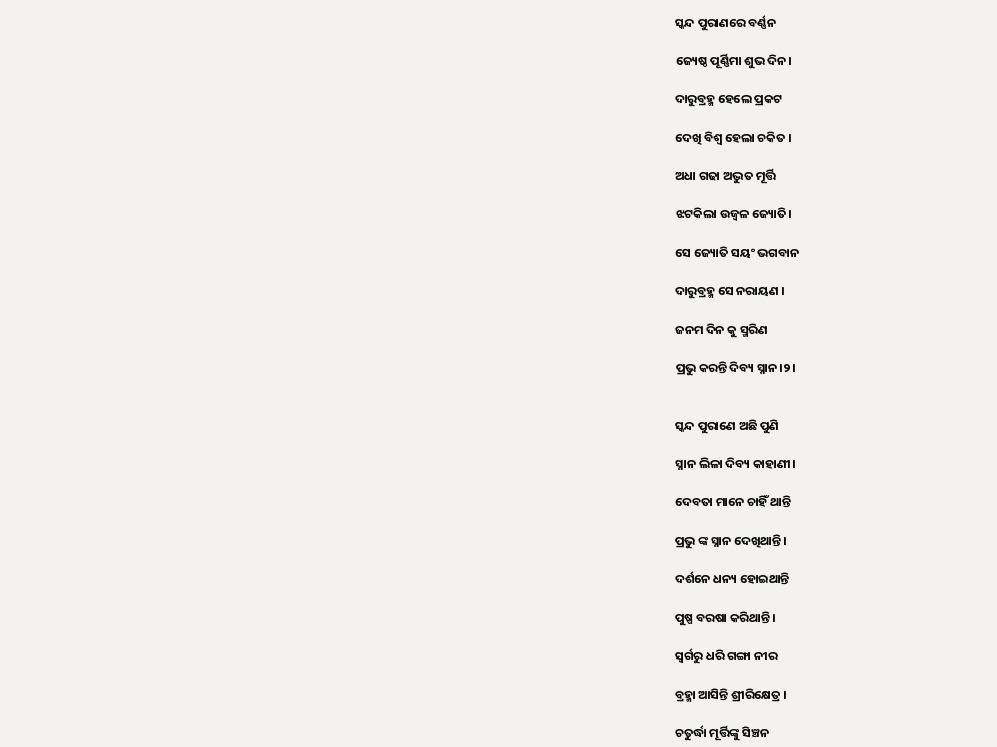ସ୍କନ୍ଦ ପୁରାଣରେ ବର୍ଣ୍ଣନ

ଜ୍ୟେଷ୍ଠ ପୂର୍ଣ୍ଣିମା ଶୁଭ ଦିନ।

ଦାରୁବ୍ରହ୍ମ ହେଲେ ପ୍ରକଟ

ଦେଖି ବିଶ୍ଵ ହେଲା ଚକିତ ।

ଅଧା ଗଢା ଅଦ୍ଭୁତ ମୂର୍ତ୍ତି

ଝଟକିଲା ଉଜ୍ବଳ ଜ୍ୟୋତି।

ସେ ଜ୍ୟୋତି ସୟଂ ଭଗବାନ

ଦାରୁବ୍ରହ୍ମ ସେ ନରାୟଣ ।

ଜନମ ଦିନ କୁ ସ୍ମରିଣ

ପ୍ରଭୁ କରନ୍ତି ଦିବ୍ୟ ସ୍ନାନ।୨।


ସ୍କନ୍ଦ ପୁରାଣେ ଅଛି ପୁଣି

ସ୍ନାନ ଲିଳା ଦିବ୍ୟ କାହାଣୀ।

ଦେବତା ମାନେ ଚାହିଁ ଥାନ୍ତି

ପ୍ରଭୁ ଙ୍କ ସ୍ନାନ ଦେଖିଥାନ୍ତି।

ଦର୍ଶନେ ଧନ୍ୟ ହୋଇଥାନ୍ତି

ପୁଷ୍ପ ବରଷା କରିଥାନ୍ତି ।

ସ୍ଵର୍ଗରୁ ଧରି ଗଙ୍ଗା ନୀର

ବ୍ରହ୍ମା ଆସିନ୍ତି ଶ୍ରୀରିକ୍ଷେତ୍ର ।

ଚତୁର୍ଦ୍ଧା ମୂର୍ତ୍ତିଙ୍କୁ ସିଞ୍ଚନ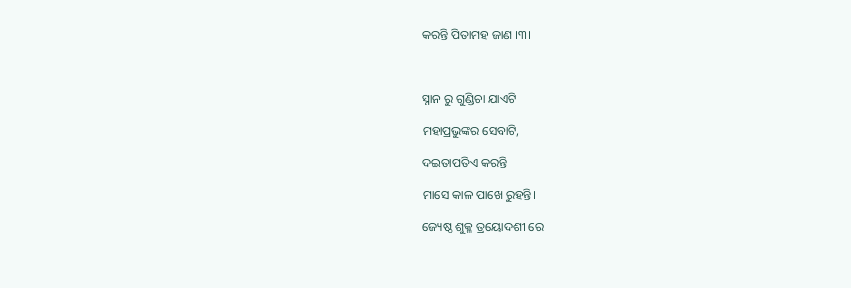କରନ୍ତି ପିତାମହ ଜାଣ ।୩।



ସ୍ନାନ ରୁ ଗୁଣ୍ଡିଚା ଯାଏଟି

ମହାପ୍ରଭୁଙ୍କର ସେବାଟି,

ଦଇତାପତିଏ କରନ୍ତି

ମାସେ କାଳ ପାଖେ ରୁହନ୍ତି।

ଜ୍ୟେଷ୍ଠ ଶୁକ୍ଳ ତ୍ରୟୋଦଶୀ ରେ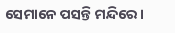ସେମାନେ ପସନ୍ତି ମନ୍ଦିରେ ।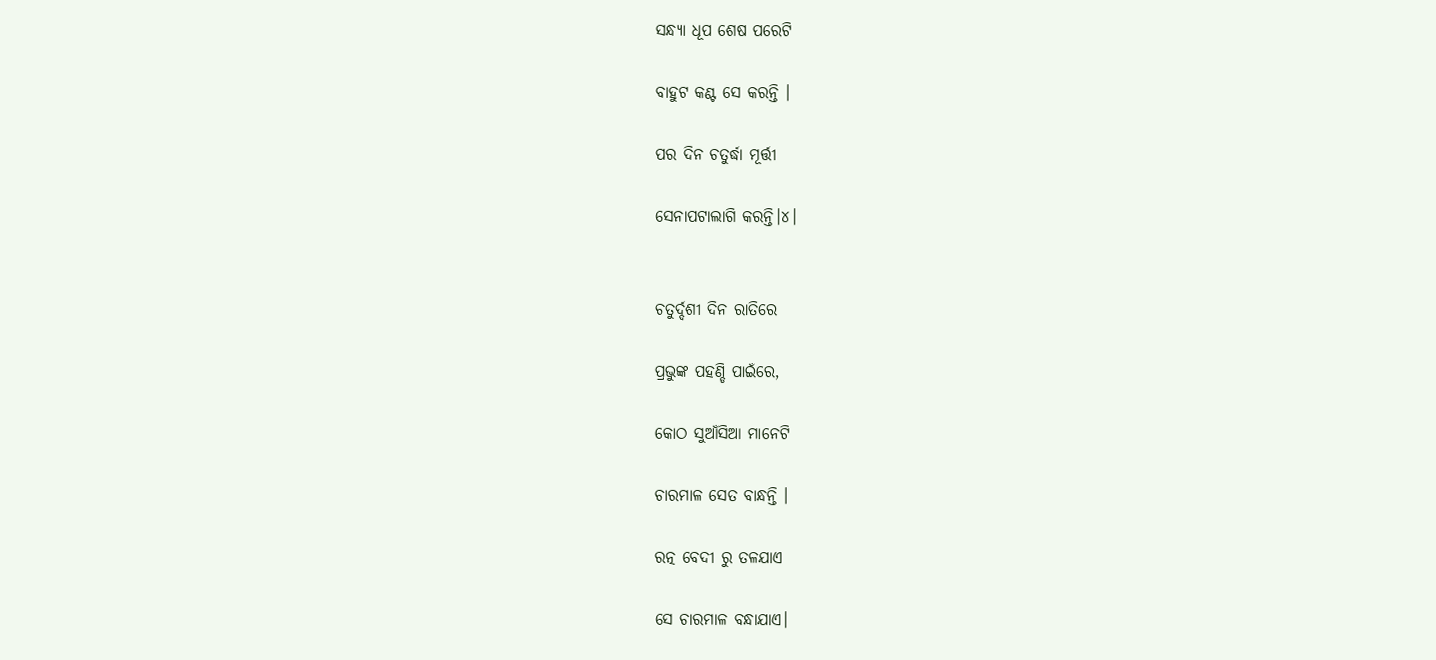ସନ୍ଧ୍ୟା ଧୂପ ଶେଷ ପରେଟି

ବାହୁଟ କଣ୍ଟ ସେ କରନ୍ତି ।

ପର ଦିନ ଚତୁର୍ଦ୍ଧା ମୂର୍ତ୍ତୀ

ସେନାପଟାଲାଗି କରନ୍ତି।୪।


ଚତୁର୍ଦ୍ଦଶୀ ଦିନ ରାତିରେ

ପ୍ରଭୁଙ୍କ ପହଣ୍ଡି ପାଇଁରେ,

କୋଠ ସୁଆଁସିଆ ମାନେଟି

ଚାରମାଳ ସେତ ବାନ୍ଧନ୍ତି ।

ରତ୍ନ ବେଦୀ ରୁ ତଳଯାଏ

ସେ ଚାରମାଳ ବନ୍ଧାଯାଏ।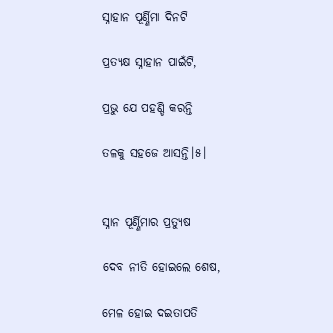ସ୍ନାହାନ ପୂର୍ଣ୍ଣିମା ଦିନଟି

ପ୍ରତ୍ୟକ୍ଷ ସ୍ନାହାନ ପାଇଁଟି,

ପ୍ରଭୁ ଯେ ପହଣ୍ଡି କରନ୍ତି

ତଳକୁ ସହଜେ ଆସନ୍ତି।୫।


ସ୍ନାନ ପୂର୍ଣ୍ଣିମାର ପ୍ରତ୍ୟୁଷ

ଦେବ ନୀତି ହୋଇଲେ ଶେଷ,

ମେଳ ହୋଇ ଦଇତାପତି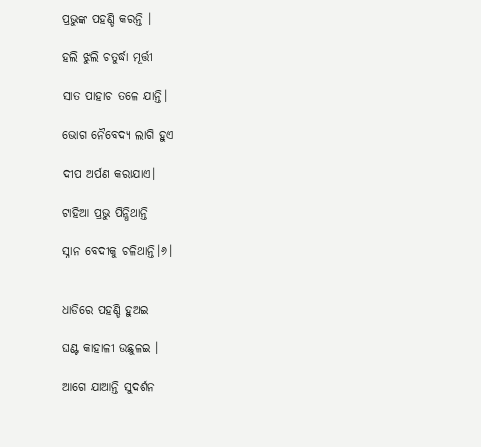ପ୍ରଭୁଙ୍କ ପହଣ୍ଡି କରନ୍ତି ।

ହଲି ଝୁଲି ଚତୁର୍ଦ୍ଧା ମୂର୍ତ୍ତୀ

ସାତ ପାହାଚ ତଳେ ଯାନ୍ତି।

ଭୋଗ ନୈବେଦ୍ୟ ଲାଗି ହୁଏ

ଦୀପ ଅର୍ପଣ କରାଯାଏ।

ଟାହିଆ ପ୍ରଭୁ ପିନ୍ଧିଥାନ୍ତି

ସ୍ନାନ ବେଦୀକୁ ଚଳିଥାନ୍ତି।୬।


ଧାଡିରେ ପହଣ୍ଡି ହୁଅଇ

ଘଣ୍ଟ କାହାଳୀ ଉଛୁଳଇ ।

ଆଗେ ଯାଆନ୍ତି ସୁଦର୍ଶନ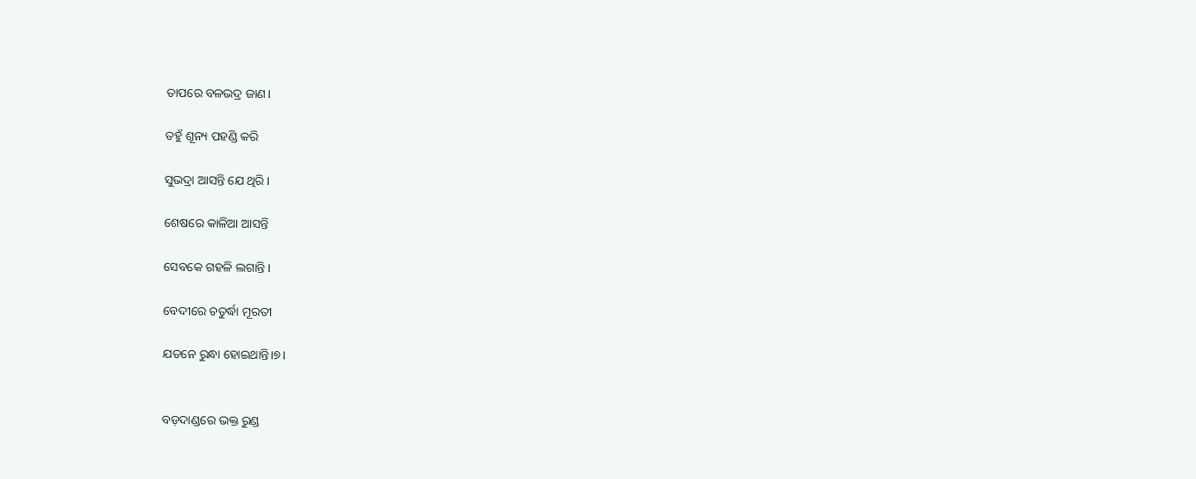ତାପରେ ବଳଭଦ୍ର ଜାଣ।

ତହୁଁ ଶୂନ୍ୟ ପହଣ୍ଡି କରି

ସୁଭଦ୍ରା ଆସନ୍ତି ଯେ ଥିରି ।

ଶେଷରେ କାଳିଆ ଆସନ୍ତି

ସେବକେ ଗହଳି ଲଗାନ୍ତି ।

ବେଦୀରେ ଚତୁର୍ଦ୍ଧା ମୂରତୀ

ଯତନେ ରୁନ୍ଧା ହୋଇଥାନ୍ତି।୭।


ବଡ଼ଦାଣ୍ଡରେ ଭକ୍ତ ରୁଣ୍ଡ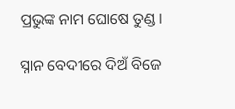ପ୍ରଭୁଙ୍କ ନାମ ଘୋଷେ ତୁଣ୍ଡ।

ସ୍ନାନ ବେଦୀରେ ଦିଅଁ ବିଜେ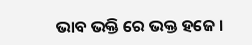ଭାବ ଭକ୍ତି ରେ ଭକ୍ତ ହଜେ ।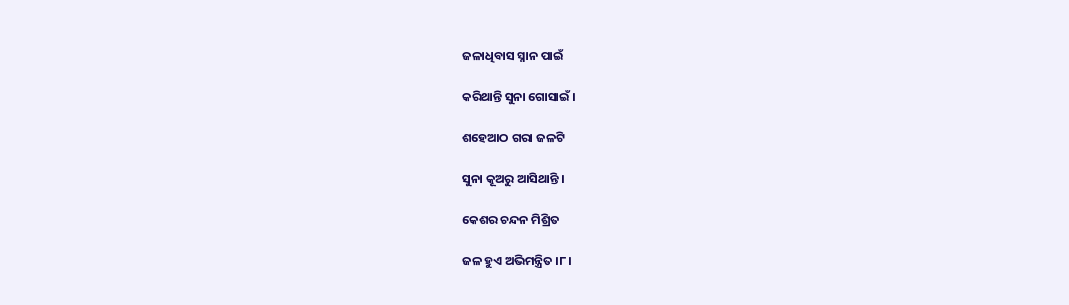ଜଳାଧିବାସ ସ୍ନାନ ପାଇଁ

କରିଥାନ୍ତି ସୁନା ଗୋସାଇଁ ।

ଶହେଆଠ ଗରା ଜଳଟି

ସୁନା କୂଅରୁ ‌ଆସିଥାନ୍ତି ।

କେଶର ଚନ୍ଦନ ମିଶ୍ରିତ

ଜଳ ହୁଏ ଅଭିମନ୍ତ୍ରିତ ।୮।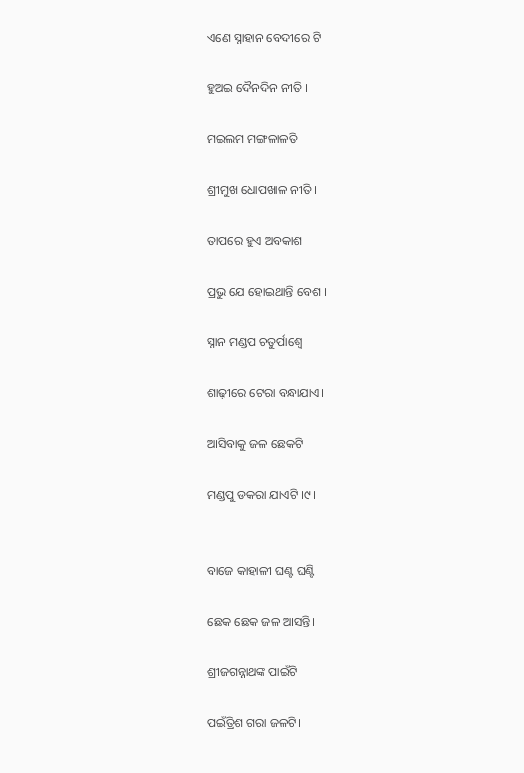ଏଣେ ସ୍ନାହାନ ବେଦୀରେ ଟି

ହୁଅଇ ଦୈନଦିନ ନୀତି ।

ମଇଲମ ମଙ୍ଗଳାଳତି

ଶ୍ରୀମୁଖ ଧୋପଖାଳ ନୀତି ।

ତାପରେ ହୁଏ ଅବକାଶ

ପ୍ରଭୁ ଯେ ହୋଇଥାନ୍ତି ବେଶ ।

ସ୍ନାନ ମଣ୍ଡପ ଚତୁର୍ପାଶ୍ବେ

ଶାଢ଼ୀରେ ଟେରା ବନ୍ଧାଯାଏ।

ଆସିବାକୁ ଜଳ ଛେକଟି

ମଣ୍ଡପୁ ଡକରା ଯାଏଟି ।୯।


ବାଜେ କାହାଳୀ ଘଣ୍ଟ ଘଣ୍ଟି

ଛେକ ଛେକ ଜଳ ଆସନ୍ତି।

ଶ୍ରୀଜଗନ୍ନାଥଙ୍କ ପାଇଁଟି

ପଇଁତ୍ରିଶ ଗରା ଜଳଟି।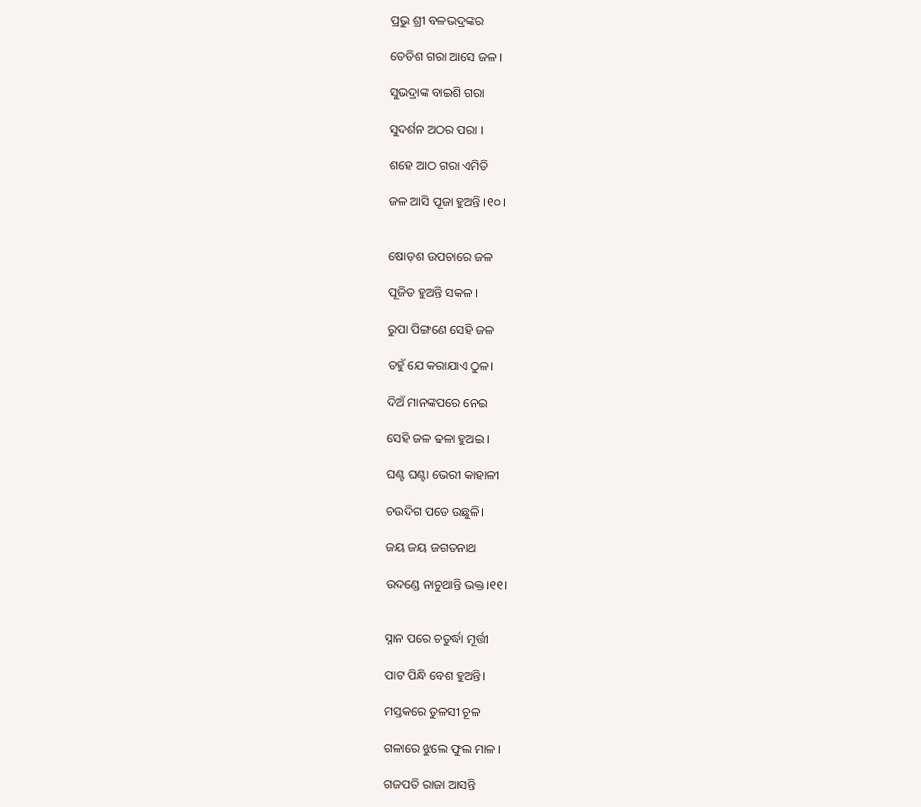ପ୍ରଭୁ ଶ୍ରୀ ବଳଭଦ୍ରଙ୍କର

ତେତିଶ ଗରା ଆସେ ଜଳ ।

ସୁଭଦ୍ରାଙ୍କ ବାଇଶି ଗରା

ସୁଦର୍ଶନ ଅଠର ପରା ।

ଶହେ ଆଠ ଗରା ଏମିତି

ଜଳ ଆସି ପୂଜା ହୁଅନ୍ତି ।୧୦।


ଷୋଡ଼ଶ ଉପଚାରେ ଜଳ

ପୂଜିତ ହୁଅନ୍ତି ସକଳ ।

ରୁପା ପିଙ୍ଗଣେ ସେହି ଜଳ

ତହୁଁ ଯେ କରାଯାଏ ଠୁଳ।

ଦିଅଁ ମାନଙ୍କପରେ ନେଇ

ସେହି ଜଳ ଢଳା ହୁଅଇ ।

ଘଣ୍ଟ ଘଣ୍ଟା ଭେରୀ କାହାଳୀ

ଚଉଦିଗ ପଡେ ଉଛୁଳି।

ଜୟ ଜୟ ଜଗତନାଥ

ଉଦଣ୍ଡେ ନାଚୁଥାନ୍ତି ଭକ୍ତ।୧୧।


ସ୍ନାନ ପରେ ଚତୁର୍ଦ୍ଧା ମୂର୍ତ୍ତୀ

ପାଟ ପିନ୍ଧି ବେଶ ହୁଅନ୍ତି।

ମସ୍ତକରେ ତୁଳସୀ ଚୂଳ

ଗଳାରେ ଝୁଲେ ଫୁଲ ମାଳ ।

ଗଜପତି ରାଜା ଆସନ୍ତି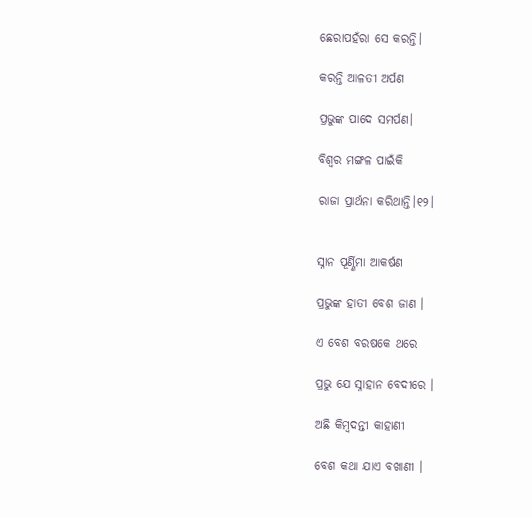ଛେରାପହଁରା ସେ କରନ୍ତି।

କରନ୍ତି ଆଳତୀ ଅର୍ପଣ

ପ୍ରଭୁଙ୍କ ପାଦେ ସମର୍ପଣ।

ବିଶ୍ଵର ମଙ୍ଗଳ ପାଇଁକି

ରାଜା ପ୍ରାର୍ଥନା କରିଥାନ୍ତି।୧୨।


ସ୍ନାନ ପୂର୍ଣ୍ଣିମା ଆକର୍ଷଣ

ପ୍ରଭୁଙ୍କ ହାତୀ ବେଶ ଜାଣ ।

ଏ ବେଶ ବରଷକେ ଥରେ

ପ୍ରଭୁ ଯେ ସ୍ନାହାନ ବେଦୀରେ ।

ଅଛି କିମ୍ବଦନ୍ତୀ କାହାଣୀ

ବେଶ କଥା ଯାଏ ବଖାଣୀ ।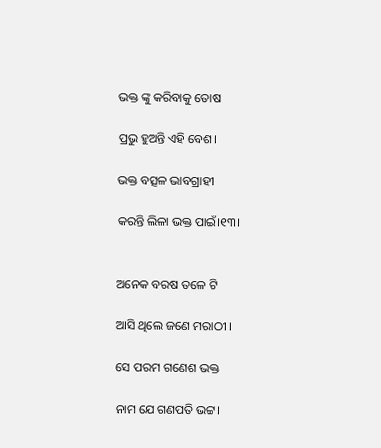ଭକ୍ତ ଙ୍କୁ କରିବାକୁ ତୋଷ

ପ୍ରଭୁ ହୁଅନ୍ତି ଏହି ବେଶ।

ଭକ୍ତ ବତ୍ସଳ ଭାବଗ୍ରାହୀ

କରନ୍ତି ଲିଳା ଭକ୍ତ ପାଇଁ।୧୩।


ଅନେକ ବରଷ ତଳେ ଟି

ଆସି ଥିଲେ ଜଣେ ମରାଠୀ ।

ସେ ପରମ ଗଣେଶ ଭକ୍ତ

ନାମ ଯେ ଗଣପତି ଭଟ୍ଟ।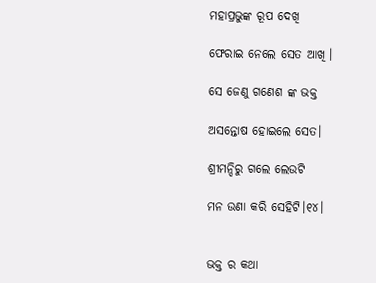ମହାପ୍ରଭୁଙ୍କ ରୂପ ଦେଖି

ଫେରାଇ ନେଲେ ସେତ ଆଖି ।

ସେ ଜେଣୁ ଗଣେଶ ଙ୍କ ଭକ୍ତ

ଅସନ୍ତୋଷ ହୋଇଲେ ସେତ।

ଶ୍ରୀମନ୍ଦିରୁ ଗଲେ ଲେଉଟି

ମନ ଉଣା କରି ସେହିଟି।୧୪।


ଭକ୍ତ ର କଥା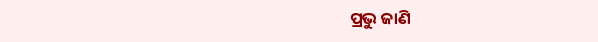ପ୍ରଭୁ ଜାଣି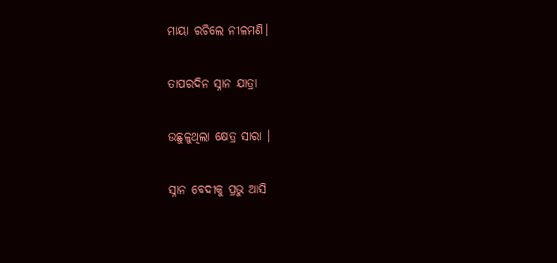ମାୟା ରଚିଲେ ନୀଳମଣି।

ତାପରଦିନ ସ୍ନାନ ଯାତ୍ରା

ଉଛୁଳୁଥିଲା କ୍ଷେତ୍ର ସାରା ।

ସ୍ନାନ ବେଦୀକୁ ପ୍ରଭୁ ଆସି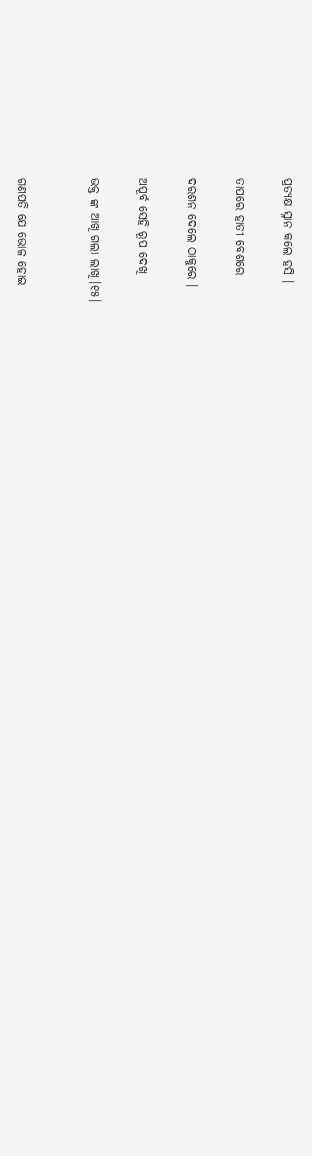ପ୍ରତ୍ୟକ୍ଷ ସ୍ନାନ କଲେ ହସି ।

ତାପରେ ହାତୀ ବେଶରେ

ଦରଶନ ଦେଲେ ଠାକୁରେ ।

ଅପୂର୍ବ ସେହି ରୂପ ଦେଖି

ଭକ୍ତ ଙ୍କ ଆଖି ଗଲା ଲାଖି।୧୫।


ଗଣପତି ଯେ ଭୋଳ ହୋଇ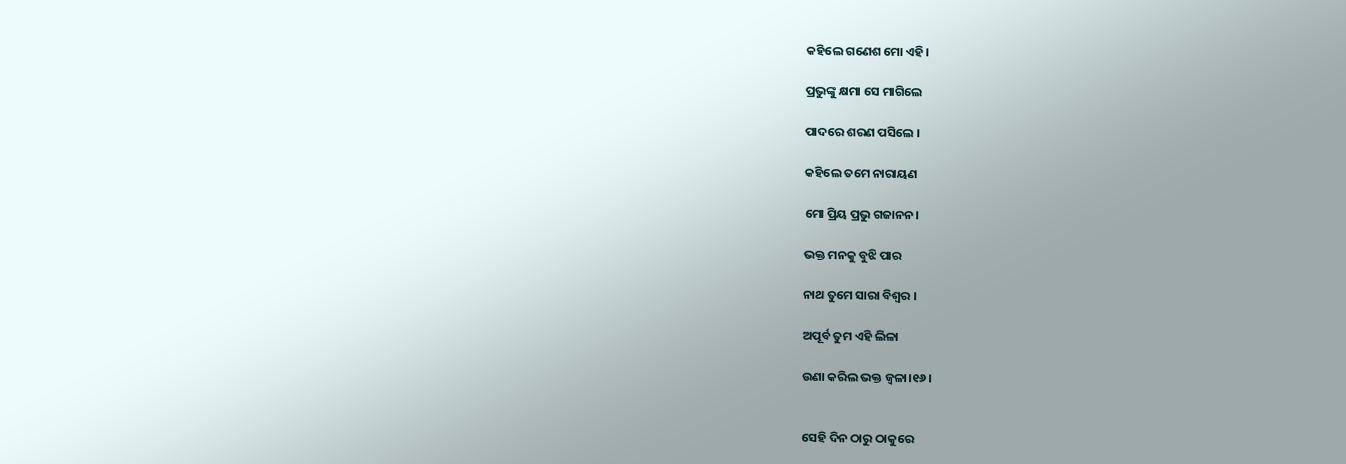କହିଲେ ଗଣେଶ ମୋ ଏହି।

ପ୍ରଭୁଙ୍କୁ କ୍ଷମା ସେ ମାଗିଲେ

ପାଦରେ ଶରଣ ପସିଲେ ।

କହିଲେ ତମେ ନାରାୟଣ

ମୋ ପ୍ରିୟ ପ୍ରଭୁ ଗଜାନନ।

ଭକ୍ତ ମନକୁ ବୁଝି ପାର

ନାଥ ତୁମେ ସାରା ବିଶ୍ବର ।

ଅପୂର୍ବ ତୁମ ଏହି ଲିଳା

ଉଣା କରିଲ ଭକ୍ତ ଜ୍ବଳା।୧୬।


ସେହି ଦିନ ଠାରୁ ଠାକୁରେ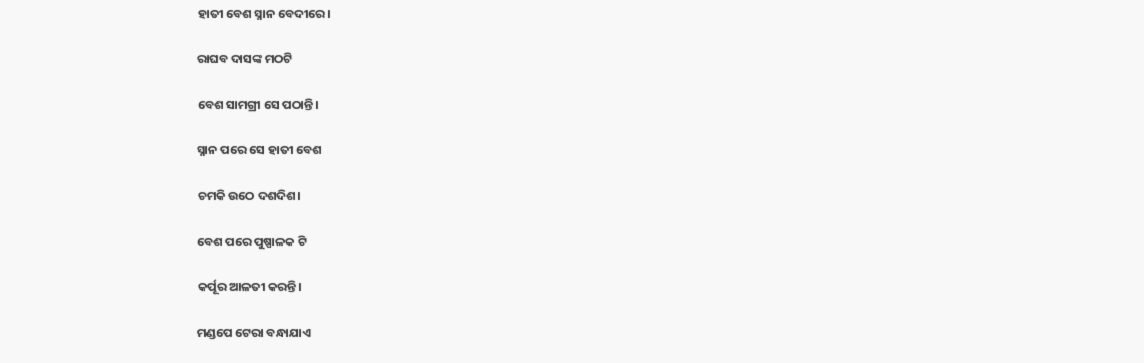ହାତୀ ବେଶ ସ୍ନାନ ବେଦୀରେ।

ରାଘବ ଦାସଙ୍କ ମଠଟି

ବେଶ ସାମଗ୍ରୀ ସେ ପଠାନ୍ତି।

ସ୍ନାନ ପରେ ସେ ହାତୀ ବେଶ

ଚମକି ଉଠେ ଦଶଦିଶ।

ବେଶ ପରେ ପୁଷ୍ପାଳକ ଟି

କର୍ପୂର ଆଳତୀ କରନ୍ତି।

ମଣ୍ଡପେ ଟେରା ବନ୍ଧାଯାଏ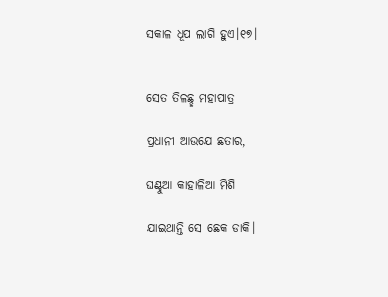ସକାଳ ଧୂପ ଲାଗି ହୁଏ।୧୭।


ସେତ ତିଳଛ୍ଛ ମହାପାତ୍ର

ପ୍ରଧାନୀ ଆଉଯେ ଛତାର,

ଘଣ୍ଟୁଆ କାହାଳିଆ ମିଶି

ଯାଇଥାନ୍ତି ସେ ଛେକ ଡାକି।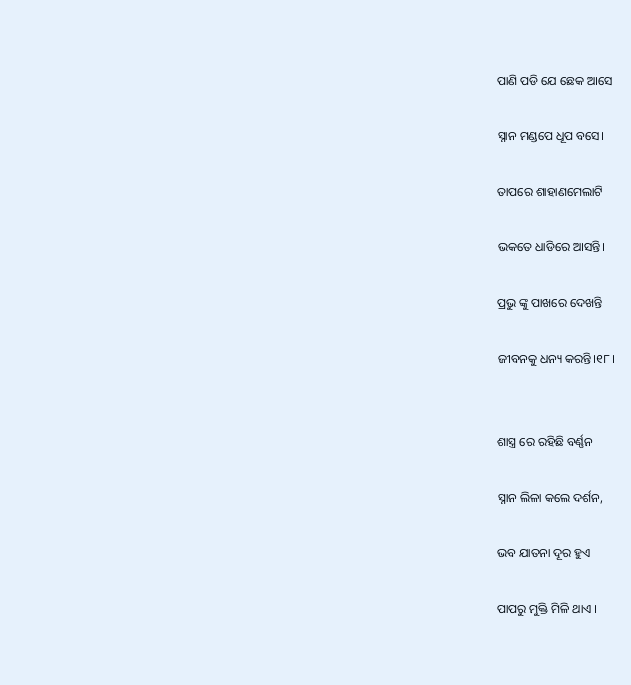ପାଣି ପଡି ଯେ ଛେକ ଆସେ

ସ୍ନାନ ମଣ୍ଡପେ ଧୂପ ବସେ।

ତାପରେ ଶାହାଣମେଲାଟି

ଭକତେ ଧାଡିରେ ଆସନ୍ତି।

ପ୍ରଭୁ ଙ୍କୁ ପାଖରେ ଦେଖନ୍ତି

ଜୀବନକୁ ଧନ୍ୟ କରନ୍ତି।୧୮।


ଶାସ୍ତ୍ର ରେ ରହିଛି ବର୍ଣ୍ଣନ

ସ୍ନାନ ଲିଳା କଲେ ଦର୍ଶନ,

ଭବ ଯାତନା ଦୂର ହୁଏ

ପାପରୁ ମୁକ୍ତି ମିଳି ଥାଏ ।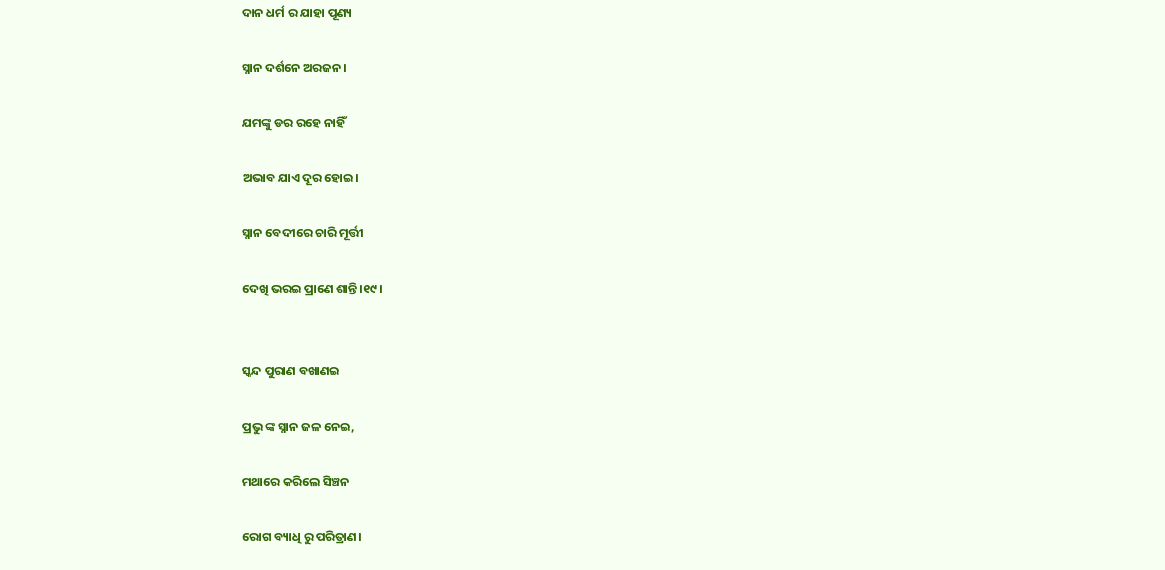ଦାନ ଧର୍ମ ର ଯାହା ପୂଣ୍ୟ

ସ୍ନାନ ଦର୍ଶନେ ଅରଜନ ।

ଯମଙ୍କୁ ଡର ରହେ ନାହିଁ

ଅଭାବ ଯାଏ ଦୂର ହୋଇ।

ସ୍ନାନ ବେଦୀରେ ଚାରି ମୂର୍ତ୍ତୀ

ଦେଖି ଭରଇ ପ୍ରାଣେ ଶାନ୍ତି।୧୯।


ସ୍କନ୍ଦ ପୁରାଣ ବଖାଣଇ

ପ୍ରଭୁ ଙ୍କ ସ୍ନାନ ଜଳ ନେଇ,

ମଥାରେ କରିଲେ ସିଞ୍ଚନ

ରୋଗ ବ୍ୟାଧି ରୁ ପରିତ୍ରାଣ।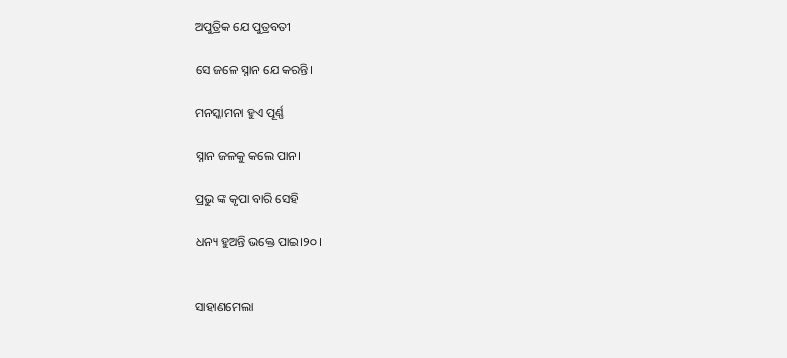ଅପୁତ୍ରିକ ଯେ ପୁତ୍ରବତୀ

ସେ ଜଳେ ସ୍ନାନ ଯେ କରନ୍ତି।

ମନସ୍କାମନା ହୁଏ ପୂର୍ଣ୍ଣ

ସ୍ନାନ ଜଳକୁ କଲେ ପାନ।

ପ୍ରଭୁ ଙ୍କ କୃପା ବାରି ସେହି

ଧନ୍ୟ ହୁଅନ୍ତି ଭକ୍ତେ ପାଇ।୨୦।


ସାହାଣମେଲା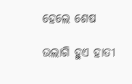ହେଲେ ଶେଷ

ଉଲାଗି ହୁଏ ହାତୀ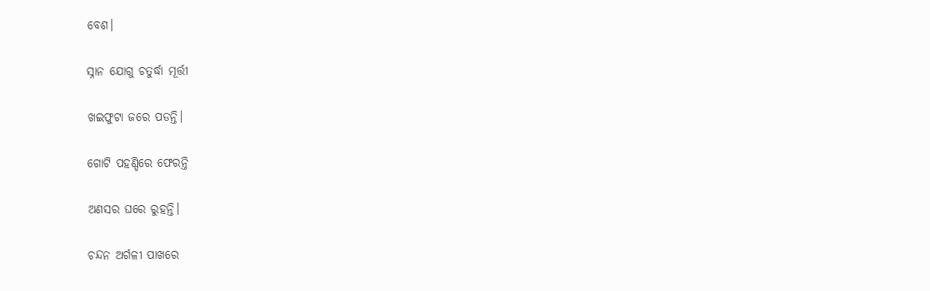ବେଶ।

ସ୍ନାନ ଯୋଗୁ ଚତୁର୍ଦ୍ଧା ମୂର୍ତ୍ତୀ

ଖଇଫୁଟା ଜରେ ପଡନ୍ତି।

ଗୋଟି ପହଣ୍ଡିରେ ଫେରନ୍ତି

ଅଣସର ଘରେ ରୁହନ୍ତି।

ଚନ୍ଦନ ଅର୍ଗଳୀ ପାଖରେ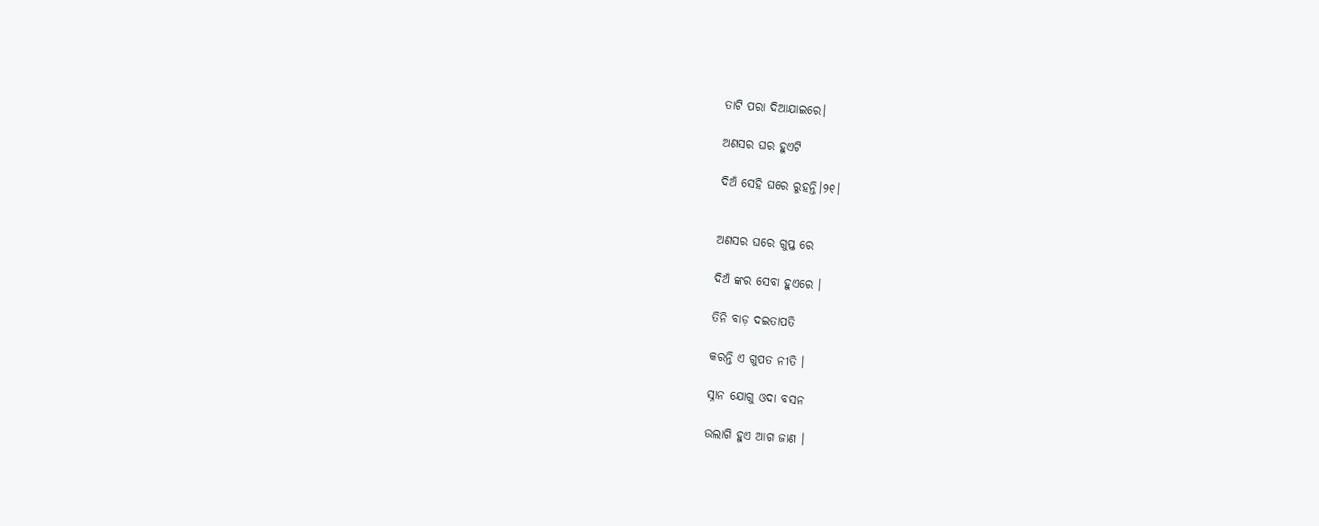ତାଟି ପରା ଦିଆଯାଇରେ।

ଅଣସର ଘର ହୁଏଟି

ଦିଅଁ ସେହି ଘରେ ରୁହନ୍ତି।୨୧।


ଅଣସର ଘରେ ଗୁପ୍ତ ରେ

ଦିଅଁ ଙ୍କର ସେବା ହୁଏରେ ।

ତିନି ବାଡ଼ ଦଇତାପତି

କରନ୍ତି ଏ ଗୁପତ ନୀତି ।

ସ୍ନାନ ଯୋଗୁ ଓଦା ବସନ

ଉଲାଗି ହୁଏ ଆଗ ଜାଣ ।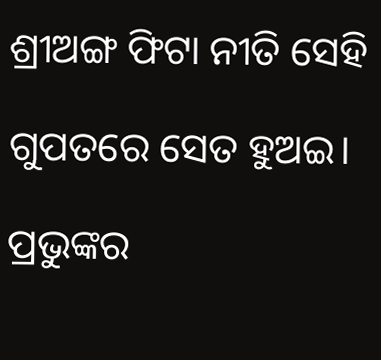ଶ୍ରୀଅଙ୍ଗ ଫିଟା ନୀତି ସେହି

ଗୁପତରେ ସେତ ହୁଅଇ।

ପ୍ରଭୁଙ୍କର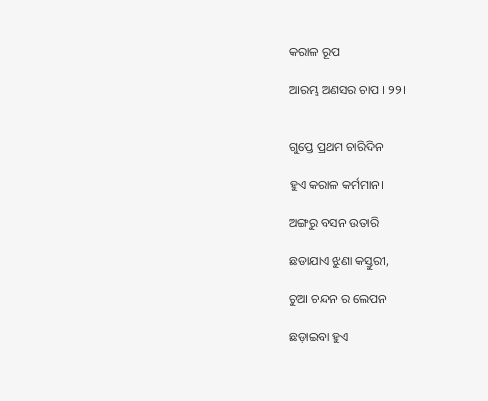କରାଳ ରୂପ

ଆରମ୍ଭ ଅଣସର ଚାପ । ୨୨।


ଗୁପ୍ତେ ପ୍ରଥମ ଚାରିଦିନ

ହୁଏ କରାଳ କର୍ମମାନ।

ଅଙ୍ଗରୁ ବସନ ଉତାରି

ଛଡାଯାଏ ଝୁଣା କସ୍ତୁରୀ,

ଚୁଆ ଚନ୍ଦନ ର ଲେପନ

ଛଡ଼ାଇବା ହୁଏ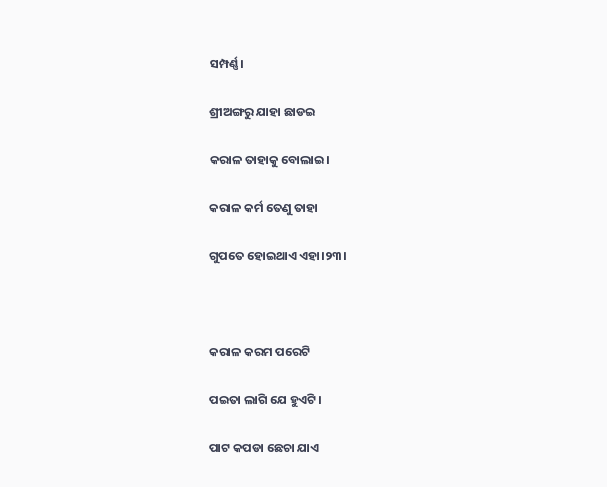ସମ୍ପର୍ଣ୍ଣ।

ଶ୍ରୀଅଙ୍ଗରୁ ଯାହା ଛାଡଇ

କରାଳ ତାହାକୁ ବୋଲାଇ।

କରାଳ କର୍ମ ତେଣୁ ତାହା

ଗୁପତେ ହୋଇଥାଏ ଏହା।୨୩।



କରାଳ କରମ ପରେଟି

ପଇତା ଲାଗି ଯେ ହୁଏଟି।

ପାଟ କପଡା ଛେଚା ଯାଏ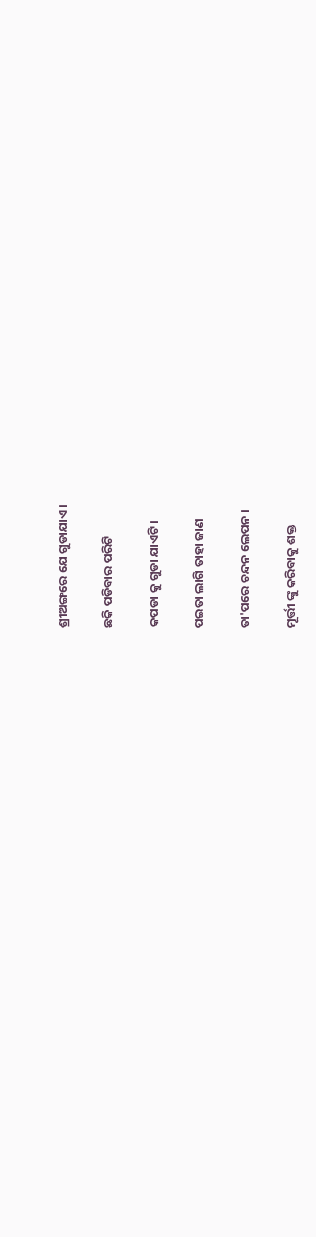ଶ୍ରୀଅଙ୍ଗରେ ଯେ ଗୁଡାଯାଏ।

ଛକି ପଡିବାର ପରିଟି

କପଡା କୁ ଗୁଡା ଯାଏଟି।

ପଇତା ଲାଗି ତାହା ଜାଣ

ତା'ପରେ ଚନ୍ଦନ ଲେପନ ।

ମୂର୍ତ୍ତୀ ଙ୍କୁ କରିବାକୁ ଶକ୍ତ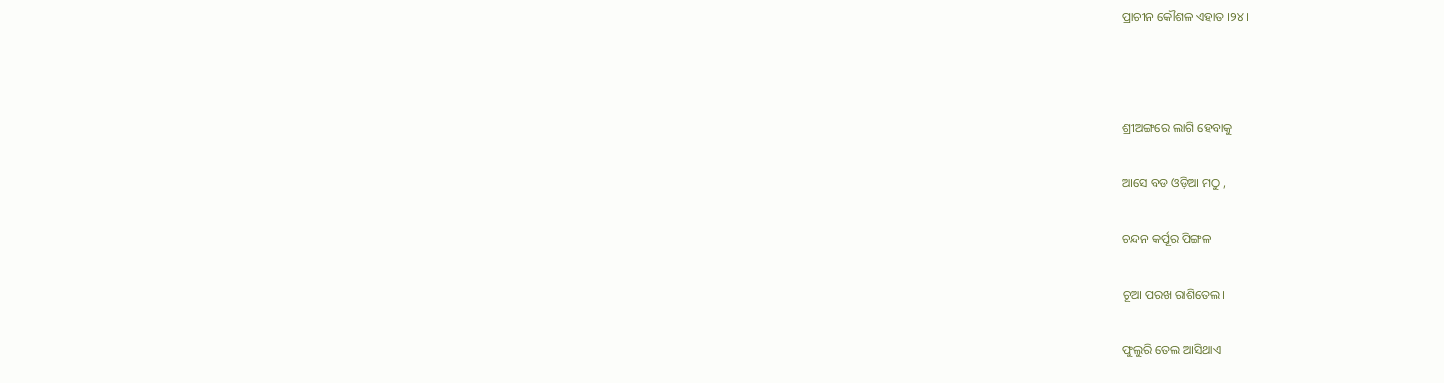ପ୍ରାଚୀନ କୌଶଳ ଏହାତ ।୨୪।



ଶ୍ରୀଅଙ୍ଗରେ ଲାଗି ହେବାକୁ

ଆସେ ବଡ ଓଡ଼ିଆ ମଠୁ ,

ଚନ୍ଦନ କର୍ପୂର ପିଙ୍ଗଳ

ଚୂଆ ପରଖ ରାଶିତେଲ।

ଫୁଲୁରି ତେଲ ଆସିଥାଏ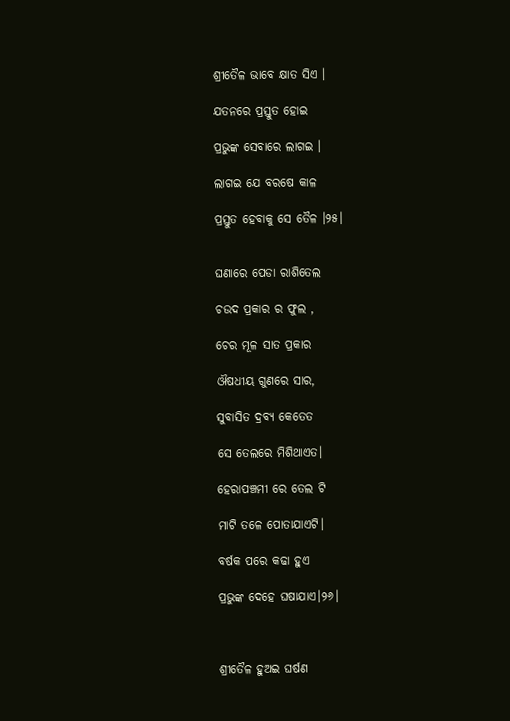ଶ୍ରୀତୈଳ ଭାବେ କ୍ଷାତ ସିଏ ।

ଯତନରେ ପ୍ରସ୍ତୁତ ହୋଇ

ପ୍ରଭୁଙ୍କ ସେବାରେ ଲାଗଇ ।

ଲାଗଇ ଯେ ବରଷେ କାଳ

ପ୍ରସ୍ତୁତ ହେବାକୁ ସେ ତୈଳ ।୨୫।


ଘଣାରେ ପେଡା ରାଶିତେଲ

ଚଉଦ ପ୍ରକାର ର ଫୁଲ ,

ଚେର ମୂଳ ସାତ ପ୍ରକାର

ଔଷଧୀୟ ଗୁଣରେ ସାର,

ସୁବାସିତ ଦ୍ରବ୍ୟ କେତେତ

ସେ ତେଲରେ ମିଶିଥାଏତ।

ହେରାପଞ୍ଚମୀ ରେ ତେଲ ଟି

ମାଟି ତଳେ ପୋତାଯାଏଟି।

ବର୍ଷକ ପରେ କଢା ହୁଏ

ପ୍ରଭୁଙ୍କ ଦେହେ ଘଷାଯାଏ।୨୬।



ଶ୍ରୀତୈଳ ହୁଅଇ ଘର୍ଷଣ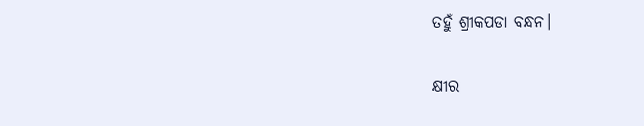ତହୁଁ ଶ୍ରୀକପଡା ବନ୍ଧନ।

କ୍ଷୀର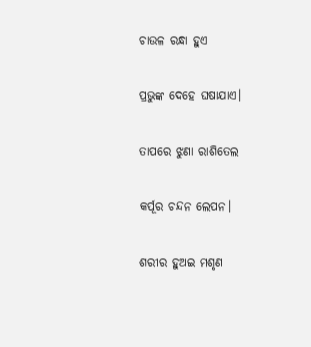ଚାଉଳ ରନ୍ଧା ହୁଏ

ପ୍ରଭୁଙ୍କ ଦେହେ ଘଷାଯାଏ।

ତାପରେ ଝୁଣା ରାଶିତେଲ

କର୍ପୂର ଚନ୍ଦନ ଲେପନ।

ଶରୀର ହୁଅଇ ମଶୃଣ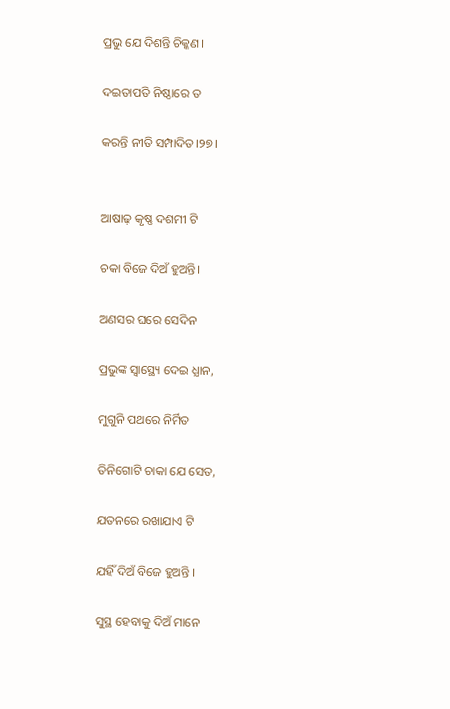ପ୍ରଭୁ ଯେ ଦିଶନ୍ତି ଚିକ୍କଣ।

ଦଇତାପତି ନିଷ୍ଠାରେ ତ

କରନ୍ତି ନୀତି ସମ୍ପାଦିତ।୨୭।


ଆଷାଢ଼ କୃଷ୍ଣ ଦଶମୀ ଟି

ଚକା ବିଜେ ଦିଅଁ ହୁଅନ୍ତି।

ଅଣସର ଘରେ ସେଦିନ

ପ୍ରଭୁଙ୍କ ସ୍ବାସ୍ଥ୍ୟେ ଦେଇ ଧ୍ଯାନ,

ମୁଗୁନି ପଥରେ ନିର୍ମିତ

ତିନିଗୋଟି ଚାକା ଯେ ସେତ,

ଯତନରେ ରଖାଯାଏ ଟି

ଯହିଁ ଦିଅଁ ବିଜେ ହୁଅନ୍ତି ।

ସୁସ୍ଥ ହେବାକୁ ଦିଅଁ ମାନେ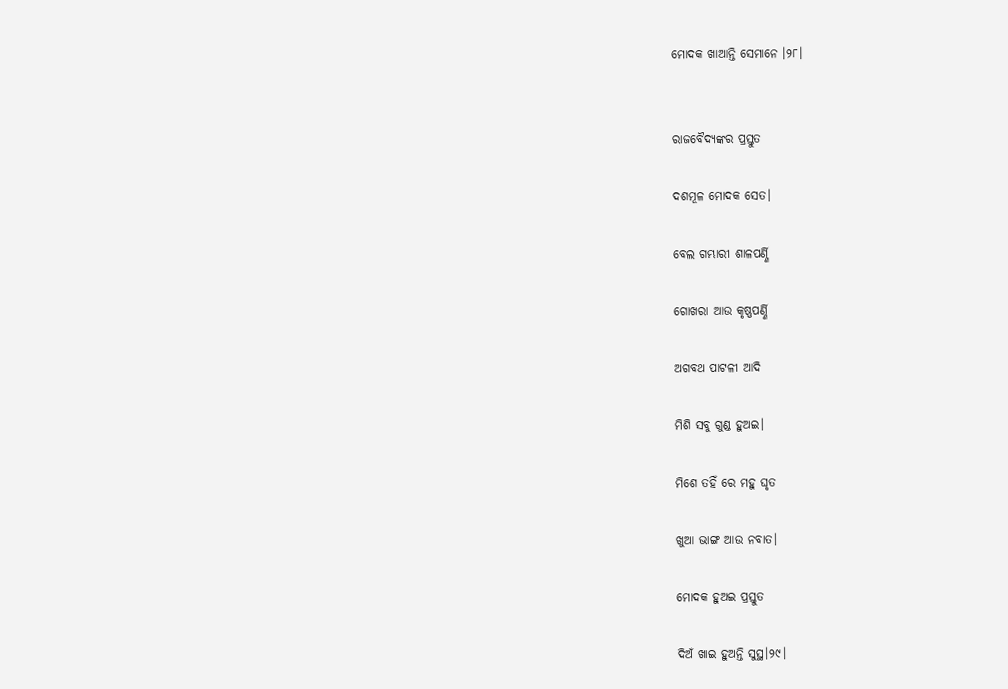ମୋଦକ ଖାଆନ୍ତି ସେମାନେ ।୨୮।


ରାଜବୈଦ୍ୟଙ୍କର ପ୍ରସ୍ତୁତ

ଦଶମୂଳ ମୋଦକ ସେତ।

ବେଲ ଗମ୍ଭାରୀ ଶାଳପର୍ଣ୍ଣି

ଗୋଖରା ଆଉ କୃଷ୍ଣପର୍ଣ୍ଣି

ଅଗବଥ ପାଟଳୀ ଆଦି

ମିଶି ସବୁ ଗୁଣ୍ଡ ହୁଅଇ।

ମିଶେ ତହିଁ ରେ ମହୁ ଘୃତ

ଖୁଆ ଭାଙ୍ଗ ଆଉ ନବାତ।

ମୋଦକ ହୁଅଇ ପ୍ରସ୍ତୁତ

ଦିଅଁ ଖାଇ ହୁଅନ୍ତି ସୁସ୍ଥ।୨୯।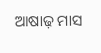ଆଷାଢ଼ ମାସ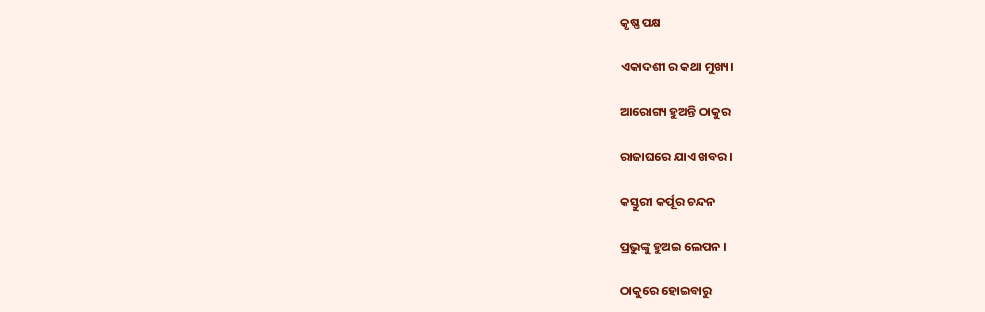କୃଷ୍ଣ ପକ୍ଷ

ଏକାଦଶୀ ର କଥା ମୁଖ୍ୟ।

ଆରୋଗ୍ୟ ହୁଅନ୍ତି ଠାକୁର

ରାଜାଘରେ ଯାଏ ଖବର ।

କସ୍ତୁରୀ କର୍ପୂର ଚନ୍ଦନ

ପ୍ରଭୁଙ୍କୁ ହୁଅଇ ଲେପନ ।

ଠାକୁରେ ହୋଇବାରୁ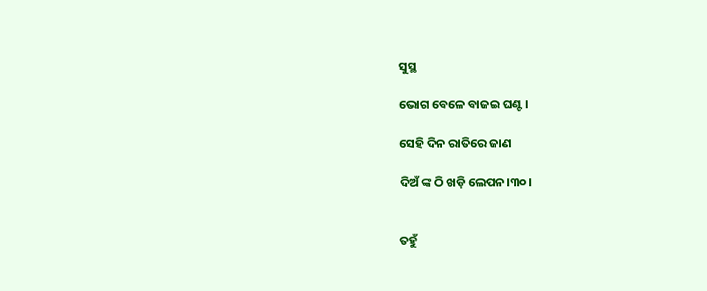ସୁସ୍ଥ

ଭୋଗ ବେଳେ ବାଜଇ ଘଣ୍ଟ ।

ସେହି ଦିନ ରାତିରେ ଜାଣ

ଦିଅଁ ଙ୍କ ଠି ଖଡ଼ି ଲେପନ।୩୦।


ତହୁଁ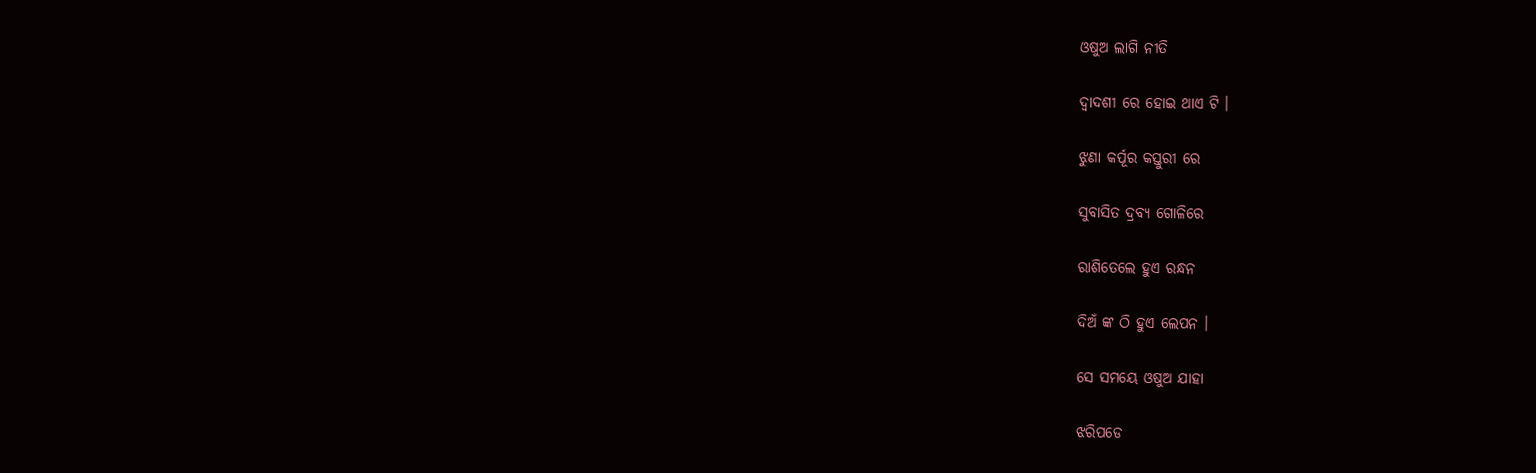ଓଷୁଅ ଲାଗି ନୀତି

ଦ୍ବାଦଶୀ ରେ ହୋଇ ଥାଏ ଟି ।

ଝୁଣା କର୍ପୂର କସ୍ତୁରୀ ରେ

ସୁବାସିତ ଦ୍ରବ୍ୟ ଗୋଳିରେ

ରାଶିତେଲେ ହୁଏ ରନ୍ଧନ

ଦିଅଁ ଙ୍କ ଠି ହୁଏ ଲେପନ ।

ସେ ସମୟେ ଓଷୁଅ ଯାହା

ଝରିପଡେ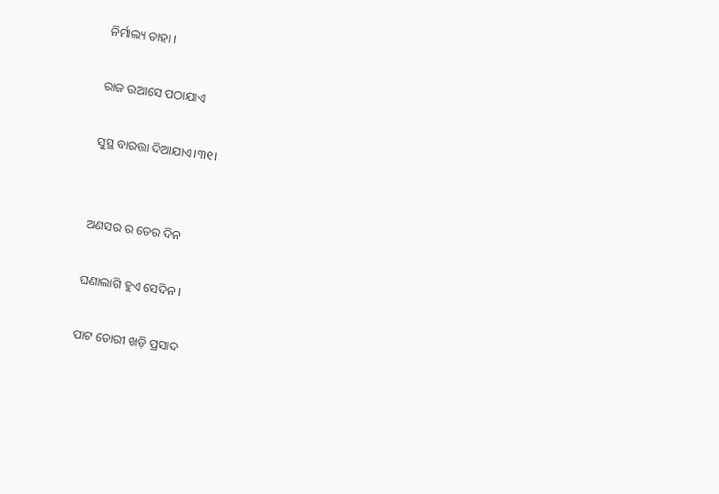ନିର୍ମାଲ୍ୟ ତାହା ।

ରାଜ ଉଆସେ ପଠାଯାଏ

ସୁସ୍ଥ ବାରତ୍ତା ଦିଆଯାଏ।୩୧।


ଅଣସର ର ତେର ଦିନ

ଘଣାଲାଗି ହୁଏ ସେଦିନ ।

ପାଟ ଡୋରୀ ଖଡ଼ି ପ୍ରସାଦ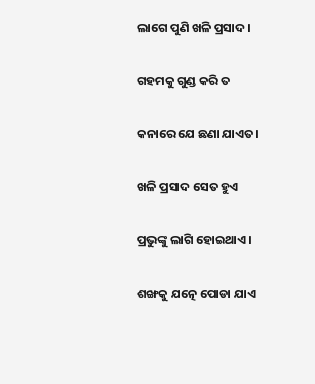ଲାଗେ ପୁଣି ଖଳି ପ୍ରସାଦ।

ଗହମକୁ ଗୁଣ୍ଡ କରି ତ

କନାରେ ଯେ ଛଣା ଯାଏତ।

ଖଳି ପ୍ରସାଦ ସେତ ହୁଏ

ପ୍ରଭୁଙ୍କୁ ଲାଗି ହୋଇଥାଏ।

ଶଙ୍ଖକୁ ଯତ୍ନେ ପୋଡା ଯାଏ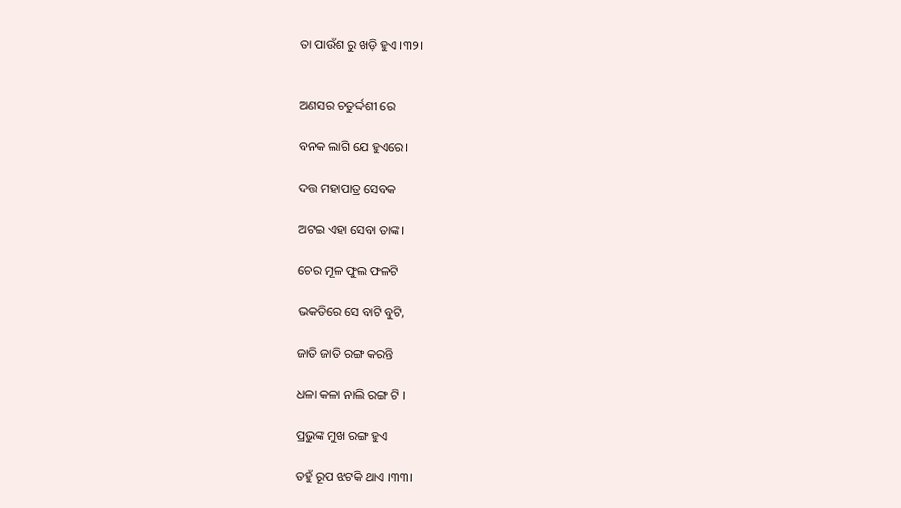ତା ପାଉଁଶ ରୁ ଖଡ଼ି ହୁଏ ।୩୨।


ଅଣସର ଚତୁର୍ଦ୍ଦଶୀ ରେ

ବନକ ଲାଗି ଯେ ହୁଏରେ।

ଦତ୍ତ ମହାପାତ୍ର ସେବକ

ଅଟଇ ଏହା ସେବା ତାଙ୍କ।

ଚେର ମୂଳ ଫୁଲ ଫଳଟି

ଭକତିରେ ସେ ବାଟି ବୁଟି,

ଜାତି ଜାତି ରଙ୍ଗ କରନ୍ତି

ଧଳା କଳା ନାଲି ରଙ୍ଗ ଟି ।

ପ୍ରଭୁଙ୍କ ମୁଖ ରଙ୍ଗ ହୁଏ

ତହୁଁ ରୂପ ଝଟକି ଥାଏ ।୩୩।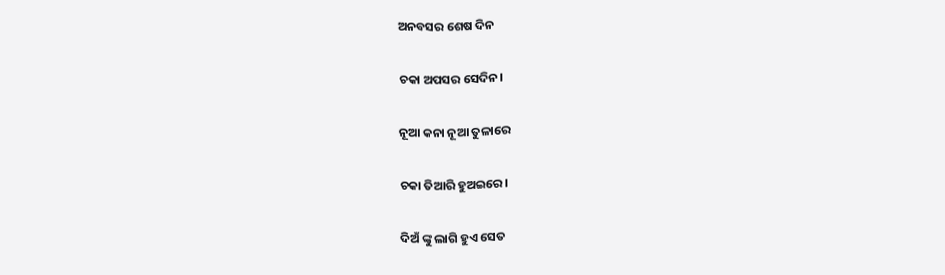ଅନବସର ଶେଷ ଦିନ

ଚକା ଅପସର ସେଦିନ।

ନୂଆ କନା ନୂଆ ତୁଳାରେ

ଚକା ତିଆରି ହୁଅଇରେ।

ଦିଅଁ ଙ୍କୁ ଲାଗି ହୁଏ ସେତ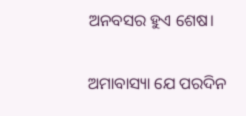ଅନବସର ହୁଏ ଶେଷ।

ଅମାବାସ୍ୟା ଯେ ପରଦିନ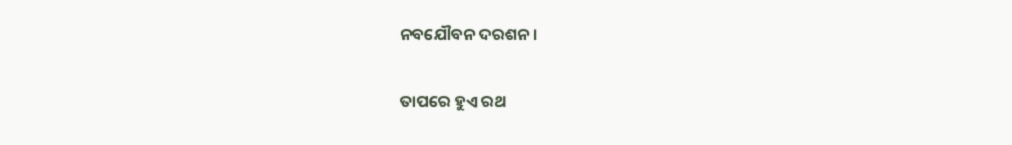ନବଯୌବନ ଦରଶନ ।

ତାପରେ ହୁଏ ରଥ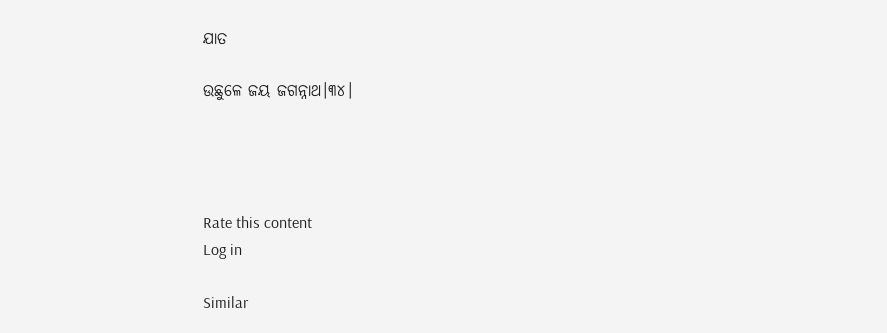ଯାତ

ଉଛୁଳେ ଜୟ ଜଗନ୍ନାଥ।୩୪।




Rate this content
Log in

Similar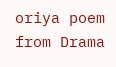oriya poem from Drama